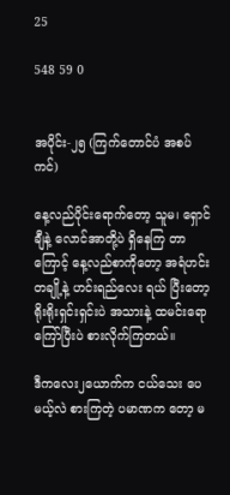25

548 59 0


အပိုင်း-၂၅ (ကြက်တောင်ပံ အစပ်ကင်)

နေ့လည်ပိုင်းရောက်တော့ သူမ၊ ရှောင်ချီနဲ့ လောင်အာတို့ပဲ ရှိနေကြ တာကြောင့် နေ့လည်စာကိုတော့ အရံဟင်းတချို့နဲ့ ဟင်းရည်လေး ရယ် ပြီးတော့ ရိုးရိုးရှင်းရှင်းပဲ အသားနဲ့ ထမင်းရောကြော်ပြီးပဲ စားလိုက်ကြတယ်။

ဒီကလေး၂ယောက်က ငယ်သေး ပေမယ့်လဲ စားကြတဲ့ ပမာဏက တော့ မ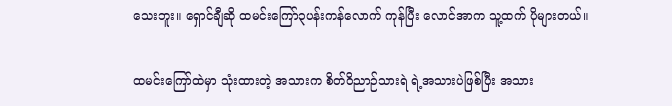သေးဘူး။ ရှောင်ချီဆို ထမင်းကြော်၃ပန်းကန်လောက် ကုန်ပြီး လောင်အာက သူ့ထက် ပိုများတယ်။

ထမင်းကြော်ထဲမှာ သုံးထားတဲ့ အသားက စိတ်ဝိညာဉ်သားရဲ ရဲ့အသားပဲဖြစ်ပြီး အသား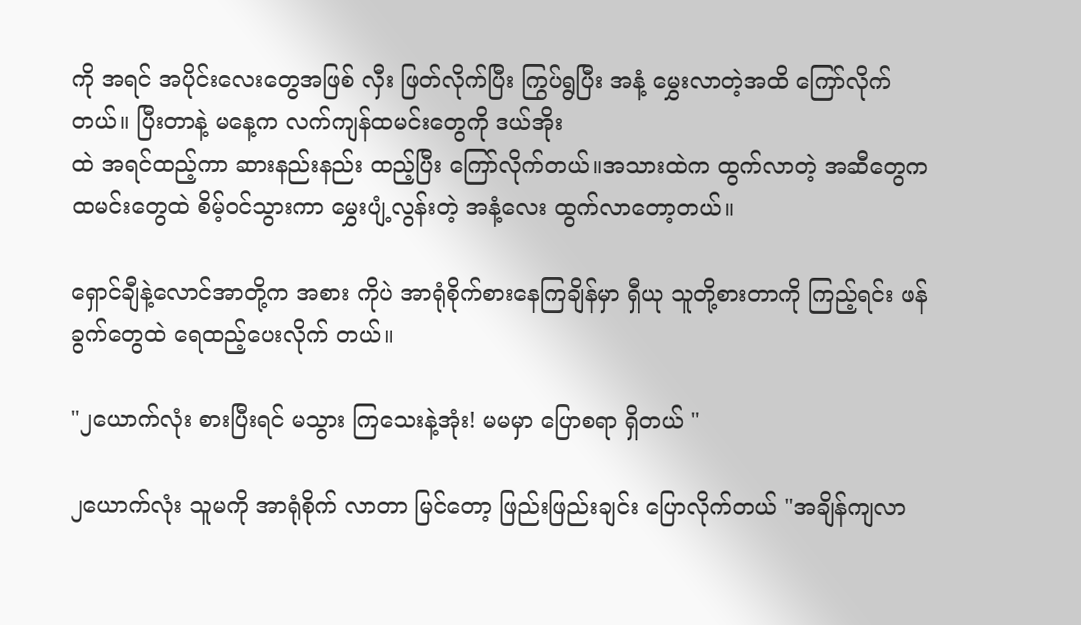ကို အရင် အပိုင်းလေးတွေအဖြစ် လှီး ဖြတ်လိုက်ပြီး ကြွပ်ရွပြီး အနံ့ မွှေးလာတဲ့အထိ ကြော်လိုက် တယ်။ ပြီးတာနဲ့ မနေ့က လက်ကျန်ထမင်းတွေကို ဒယ်အိုး
ထဲ အရင်ထည့်ကာ ဆားနည်းနည်း ထည့်ပြီး ကြော်လိုက်တယ်။အသားထဲက ထွက်လာတဲ့ အဆီတွေက ထမင်းတွေထဲ စိမ့်ဝင်သွားကာ မွှေးပျံ့လွန်းတဲ့ အနံ့လေး ထွက်လာတော့တယ်။

ရှောင်ချီနဲ့လောင်အာတို့က အစား ကိုပဲ အာရုံစိုက်စားနေကြချိန်မှာ ရှီယု သူတို့စားတာကို ကြည့်ရင်း ဖန်ခွက်တွေထဲ ရေထည့်ပေးလိုက် တယ်။

"၂ယောက်လုံး စားပြီးရင် မသွား ကြသေးနဲ့အုံး! မမမှာ ပြောစရာ ရှိတယ် "

၂ယောက်လုံး သူမကို အာရုံစိုက် လာတာ မြင်တော့ ဖြည်းဖြည်းချင်း ပြောလိုက်တယ် "အချိန်ကျလာ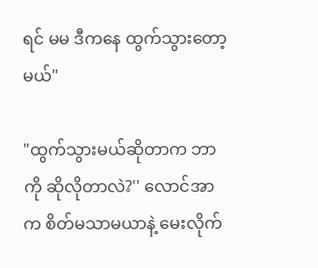ရင် မမ ဒီကနေ ထွက်သွားတော့မယ်"

"ထွက်သွားမယ်ဆိုတာက ဘာကို ဆိုလိုတာလဲ?'' လောင်အာက စိတ်မသာမယာနဲ့ မေးလိုက်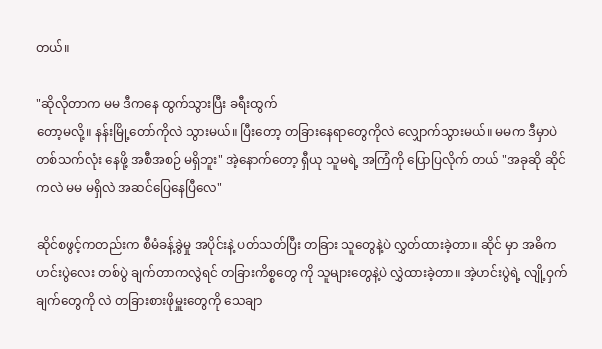တယ်။

"ဆိုလိုတာက မမ ဒီကနေ ထွက်သွားပြီး ခရီးထွက်
တော့မလို့။ နန်းမြို့တော်ကိုလဲ သွားမယ်။ ပြီးတော့ တခြားနေရာတွေကိုလဲ လျှောက်သွားမယ်။ မမက ဒီမှာပဲ တစ်သက်လုံး နေဖို့ အစီအစဉ် မရှိဘူး" အဲ့နောက်တော့ ရှီယု သူမရဲ့ အကြံကို ပြောပြလိုက် တယ် "အခုဆို ဆိုင်ကလဲ မမ မရှိလဲ အဆင်ပြေနေပြီလေ"

ဆိုင်စဖွင့်ကတည်းက စီမံခန့်ခွဲမှု အပိုင်းနဲ့ ပတ်သတ်ပြီး တခြား သူတွေနဲ့ပဲ လွှတ်ထားခဲ့တာ။ ဆိုင် မှာ အဓိကဟင်းပွဲလေး တစ်ပွဲ ချက်တာကလွဲရင် တခြားကိစ္စတွေ ကို သူများတွေနဲ့ပဲ လွှဲထားခဲ့တာ။ အဲ့ဟင်းပွဲရဲ့ လျို့ဝှက်ချက်တွေကို လဲ တခြားစားဖိုမှူးတွေကို သေချာ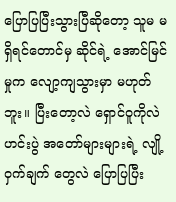ပြောပြပြီးသွားပြီဆိုတော့ သူမ မရှိရင်တောင်မှ ဆိုင်ရဲ့ အောင်မြင်မှုက လျော့ကျသွားမှာ မဟုတ်ဘူး။ ပြီးတော့လဲ ရှောင်ဝူကိုလဲ ဟင်းပွဲ အတော်များများရဲ့ လျို့ဝှက်ချက် တွေလဲ ပြောပြပြီး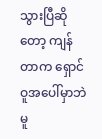သွားပြီဆိုတော့ ကျန်တာက ရှောင်ဝူအပေါ်မှာဘဲ မူ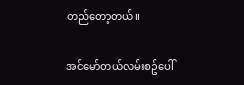တည်တော့တယ်။

အင်မော်တယ်လမ်းစဥ်ပေါ်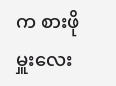က စားဖိုမှူးလေး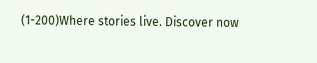(1-200)Where stories live. Discover now